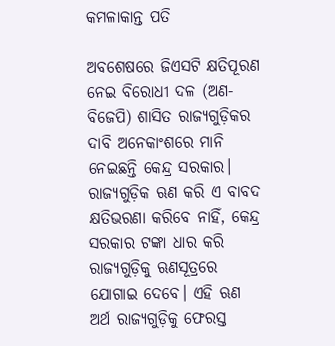କମଳାକାନ୍ତ ପତି

ଅବଶେଷରେ ଜିଏସଟି କ୍ଷତିପୂରଣ ନେଇ ବିରୋଧୀ ଦଳ (ଅଣ-ବିଜେପି) ଶାସିତ ରାଜ୍ୟଗୁଡ଼ିକର ଦାବି ଅନେକାଂଶରେ ମାନି ନେଇଛନ୍ତି କେନ୍ଦ୍ର ସରକାର। ରାଜ୍ୟଗୁଡ଼ିକ ଋଣ କରି ଏ ବାବଦ କ୍ଷତିଭରଣା କରିବେ ନାହିଁ, କେନ୍ଦ୍ର ସରକାର ଟଙ୍କା ଧାର କରି ରାଜ୍ୟଗୁଡ଼ିକୁ ଋଣସୂତ୍ରରେ ଯୋଗାଇ ଦେବେ। ଏହି ଋଣ ଅର୍ଥ ରାଜ୍ୟଗୁଡ଼ିକୁ ଫେରସ୍ତ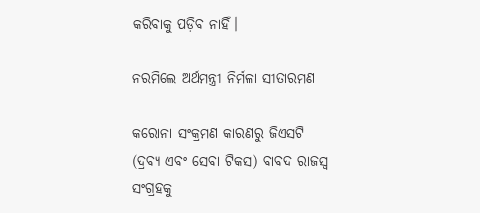କରିବାକୁ ପଡ଼ିବ ନାହିଁ।

ନରମିଲେ ଅର୍ଥମନ୍ତ୍ରୀ ନିର୍ମଳା ସୀତାରମଣ

କରୋନା ସଂକ୍ରମଣ କାରଣରୁ ଜିଏସଟି (ଦ୍ରବ୍ୟ ଏବଂ ସେବା ଟିକସ) ବାବଦ ରାଜସ୍ଵ ସଂଗ୍ରହକୁ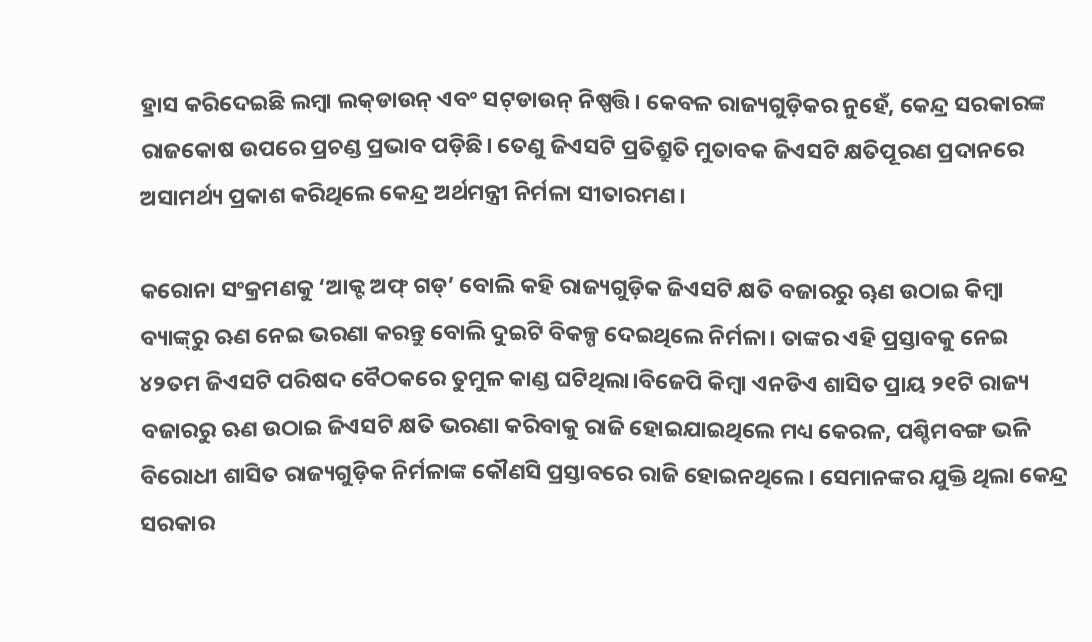ହ୍ରାସ କରିଦେଇଛି ଲମ୍ବା ଲକ୍‌ଡାଉନ୍ ଏବଂ ସଟ୍‌ଡାଉନ୍ ନିଷ୍ପତ୍ତି। କେବଳ ରାଜ୍ୟଗୁଡ଼ିକର ନୁହେଁ, କେନ୍ଦ୍ର ସରକାରଙ୍କ ରାଜକୋଷ ଉପରେ ପ୍ରଚଣ୍ଡ ପ୍ରଭାବ ପଡ଼ିଛି। ତେଣୁ ଜିଏସଟି ପ୍ରତିଶ୍ରୁତି ମୁତାବକ ଜିଏସଟି କ୍ଷତିପୂରଣ ପ୍ରଦାନରେ ଅସାମର୍ଥ୍ୟ ପ୍ରକାଶ କରିଥିଲେ କେନ୍ଦ୍ର ଅର୍ଥମନ୍ତ୍ରୀ ନିର୍ମଳା ସୀତାରମଣ।

କରୋନା ସଂକ୍ରମଣକୁ ‘ଆକ୍ଟ ଅଫ୍ ଗଡ୍’ ବୋଲି କହି ରାଜ୍ୟଗୁଡ଼ିକ ଜିଏସଟି କ୍ଷତି ବଜାରରୁ ୠଣ ଉଠାଇ କିମ୍ବା ବ୍ୟାଙ୍କ୍‌ରୁ ଋଣ ନେଇ ଭରଣା କରନ୍ତୁ ବୋଲି ଦୁଇଟି ବିକଳ୍ପ ଦେଇଥିଲେ ନିର୍ମଳା। ତାଙ୍କର ଏହି ପ୍ରସ୍ତାବକୁ ନେଇ ୪୨ତମ ଜିଏସଟି ପରିଷଦ ବୈଠକରେ ତୁମୁଳ କାଣ୍ଡ ଘଟିଥିଲା।ବିଜେପି କିମ୍ବା ଏନଡିଏ ଶାସିତ ପ୍ରାୟ ୨୧ଟି ରାଜ୍ୟ ବଜାରରୁ ଋଣ ଉଠାଇ ଜିଏସଟି କ୍ଷତି ଭରଣା କରିବାକୁ ରାଜି ହୋଇଯାଇଥିଲେ ମଧ୍ୟ କେରଳ, ପଶ୍ଚିମବଙ୍ଗ ଭଳି ବିରୋଧୀ ଶାସିତ ରାଜ୍ୟଗୁଡ଼ିକ ନିର୍ମଳାଙ୍କ କୌଣସି ପ୍ରସ୍ତାବରେ ରାଜି ହୋଇନଥିଲେ। ସେମାନଙ୍କର ଯୁକ୍ତି ଥିଲା କେନ୍ଦ୍ର ସରକାର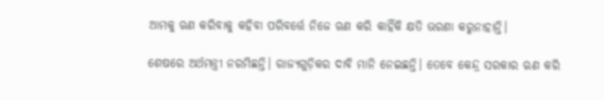ଆମକୁ ଋଣ କରିବାକୁ କହିବା ପରିବର୍ତ୍ତେ ନିଜେ ଋଣ କରି କାହିଁକି କ୍ଷତି ଭରଣା କରୁନାହାନ୍ତି।

ଶେଷରେ ଅର୍ଥମନ୍ତ୍ରୀ ନରମିଛନ୍ତି। ରାଜ୍ୟଗୁଡ଼ିକର ଦାବି ମାନି ନେଇଛନ୍ତି। ତେବେ କେନ୍ଦ୍ର ସରକାର ଋଣ କରି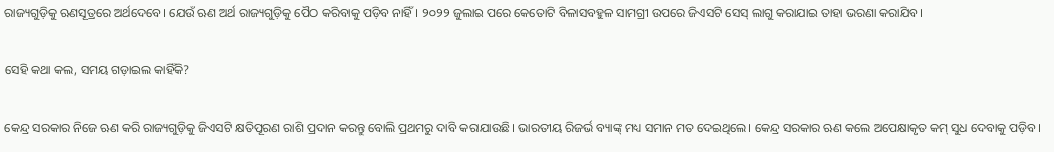ରାଜ୍ୟଗୁଡ଼ିକୁ ଋଣସୂତ୍ରରେ ଅର୍ଥଦେବେ। ଯେଉଁ ଋଣ ଅର୍ଥ ରାଜ୍ୟଗୁଡ଼ିକୁ ପୈଠ କରିବାକୁ ପଡ଼ିବ ନାହିଁ। ୨୦୨୨ ଜୁଲାଇ ପରେ କେତୋଟି ବିଳାସବହୁଳ ସାମଗ୍ରୀ ଉପରେ ଜିଏସଟି ସେସ୍ ଲାଗୁ କରାଯାଇ ତାହା ଭରଣା କରାଯିବ।

ସେହି କଥା କଲ, ସମୟ ଗଡ଼ାଇଲ କାହିଁକି?

କେନ୍ଦ୍ର ସରକାର ନିଜେ ଋଣ କରି ରାଜ୍ୟଗୁଡ଼ିକୁ ଜିଏସଟି କ୍ଷତିପୂରଣ ରାଶି ପ୍ରଦାନ କରନ୍ତୁ ବୋଲି ପ୍ରଥମରୁ ଦାବି କରାଯାଉଛି। ଭାରତୀୟ ରିଜର୍ଭ ବ୍ୟାଙ୍କ୍ ମଧ୍ୟ ସମାନ ମତ ଦେଇଥିଲେ। କେନ୍ଦ୍ର ସରକାର ଋଣ କଲେ ଅପେକ୍ଷାକୃତ କମ୍ ସୁଧ ଦେବାକୁ ପଡ଼ିବ।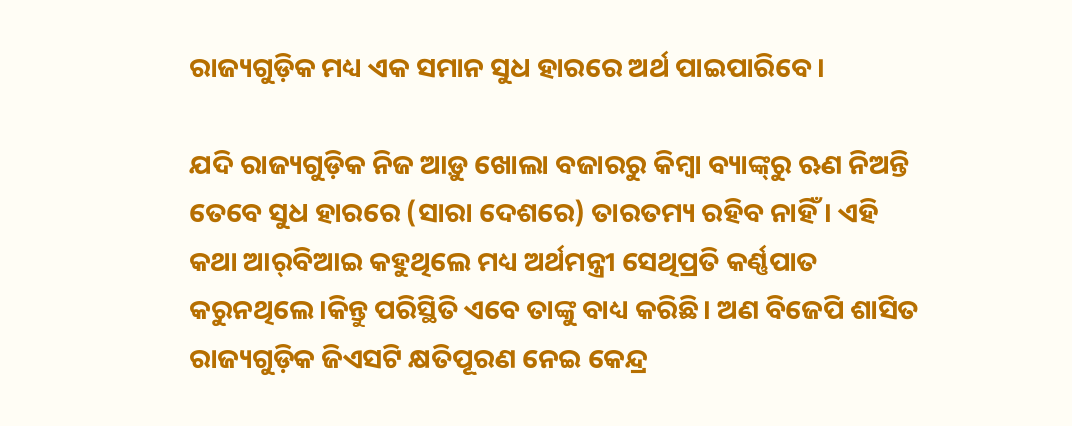ରାଜ୍ୟଗୁଡ଼ିକ ମଧ୍ୟ ଏକ ସମାନ ସୁଧ ହାରରେ ଅର୍ଥ ପାଇପାରିବେ।

ଯଦି ରାଜ୍ୟଗୁଡ଼ିକ ନିଜ ଆଡ଼ୁ ଖୋଲା ବଜାରରୁ କିମ୍ବା ବ୍ୟାଙ୍କ୍‌ରୁ ଋଣ ନିଅନ୍ତି ତେବେ ସୁଧ ହାରରେ (ସାରା ଦେଶରେ) ତାରତମ୍ୟ ରହିବ ନାହିଁ। ଏହି କଥା ଆର୍‌ବିଆଇ କହୁଥିଲେ ମଧ୍ୟ ଅର୍ଥମନ୍ତ୍ରୀ ସେଥିପ୍ରତି କର୍ଣ୍ଣପାତ କରୁନଥିଲେ।କିନ୍ତୁ ପରିସ୍ଥିତି ଏବେ ତାଙ୍କୁ ବାଧ୍ୟ କରିଛି। ଅଣ ବିଜେପି ଶାସିତ ରାଜ୍ୟଗୁଡ଼ିକ ଜିଏସଟି କ୍ଷତିପୂରଣ ନେଇ କେନ୍ଦ୍ର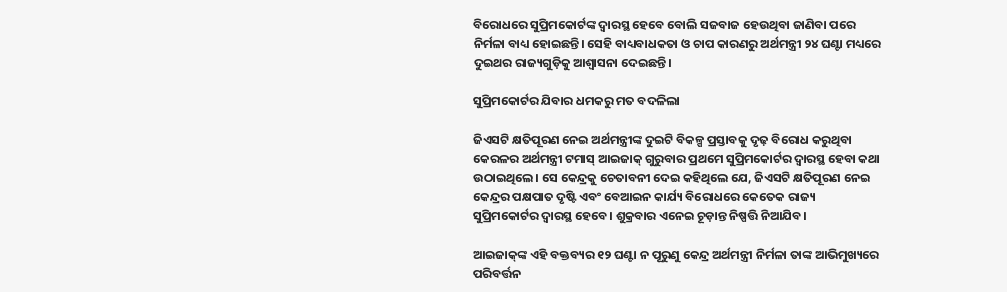ବିରୋଧରେ ସୁପ୍ରିମକୋର୍ଟଙ୍କ ଦ୍ଵାରସ୍ଥ ହେବେ ବୋଲି ସଜବାଜ ହେଉଥିବା ଜାଣିବା ପରେ ନିର୍ମଳା ବାଧ୍ୟ ହୋଇଛନ୍ତି। ସେହି ବାଧ୍ୟବାଧକତା ଓ ଚାପ କାରଣରୁ ଅର୍ଥମନ୍ତ୍ରୀ ୨୪ ଘଣ୍ଟା ମଧ୍ୟରେ ଦୁଇଥର ରାଜ୍ୟଗୁଡ଼ିକୁ ଆଶ୍ଵାସନା ଦେଇଛନ୍ତି।

ସୁପ୍ରିମକୋର୍ଟର ଯିବାର ଧମକରୁ ମତ ବଦଳିଲା

ଜିଏସଟି କ୍ଷତିପୂରଣ ନେଇ ଅର୍ଥମନ୍ତ୍ରୀଙ୍କ ଦୁଇଟି ବିକଳ୍ପ ପ୍ରସ୍ତାବକୁ ଦୃଢ଼ ବିରୋଧ କରୁଥିବା କେରଳର ଅର୍ଥମନ୍ତ୍ରୀ ଟମାସ୍ ଆଇଜାକ୍ ଗୁରୁବାର ପ୍ରଥମେ ସୁପ୍ରିମକୋର୍ଟର ଦ୍ଵାରସ୍ଥ ହେବା କଥା ଉଠାଇଥିଲେ। ସେ କେନ୍ଦ୍ରକୁ ଚେତାବନୀ ଦେଇ କହିଥିଲେ ଯେ, ଜିଏସଟି କ୍ଷତିପୂରଣ ନେଇ କେନ୍ଦ୍ରର ପକ୍ଷପାତ ଦୃଷ୍ଟି ଏବଂ ବେଆଇନ କାର୍ଯ୍ୟ ବିରୋଧରେ କେତେକ ରାଜ୍ୟ ସୁପ୍ରିମକୋର୍ଟର ଦ୍ଵାରସ୍ଥ ହେବେ। ଶୁକ୍ରବାର ଏନେଇ ଚୂଡ଼ାନ୍ତ ନିଷ୍ପତ୍ତି ନିଆଯିବ।

ଆଇଜାକ୍‌ଙ୍କ ଏହି ବକ୍ତବ୍ୟର ୧୨ ଘଣ୍ଟା ନ ପୂରୁଣୁ କେନ୍ଦ୍ର ଅର୍ଥମନ୍ତ୍ରୀ ନିର୍ମଳା ତାଙ୍କ ଆଭିମୁଖ୍ୟରେ ପରିବର୍ତ୍ତନ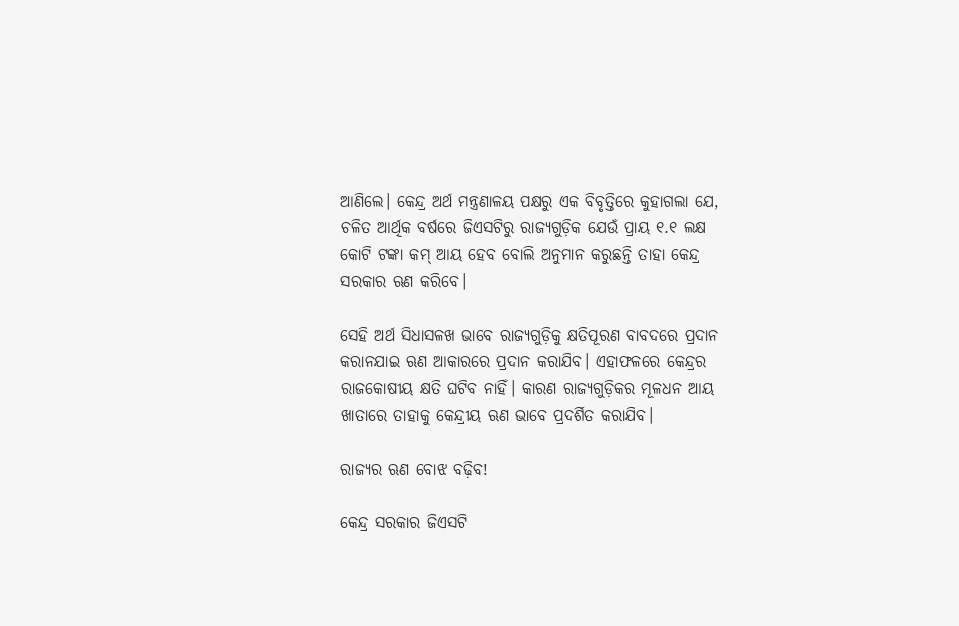ଆଣିଲେ। କେନ୍ଦ୍ର ଅର୍ଥ ମନ୍ତ୍ରଣାଳୟ ପକ୍ଷରୁ ଏକ ବିବୃତ୍ତିରେ କୁହାଗଲା ଯେ, ଚଳିତ ଆର୍ଥିକ ବର୍ଷରେ ଜିଏସଟିରୁ ରାଜ୍ୟଗୁଡ଼ିକ ଯେଉଁ ପ୍ରାୟ ୧.୧ ଲକ୍ଷ କୋଟି ଟଙ୍କା କମ୍ ଆୟ ହେବ ବୋଲି ଅନୁମାନ କରୁଛନ୍ତି ତାହା କେନ୍ଦ୍ର ସରକାର ଋଣ କରିବେ।

ସେହି ଅର୍ଥ ସିଧାସଳଖ ଭାବେ ରାଜ୍ୟଗୁଡ଼ିକୁ କ୍ଷତିପୂରଣ ବାବଦରେ ପ୍ରଦାନ କରାନଯାଇ ଋଣ ଆକାରରେ ପ୍ରଦାନ କରାଯିବ। ଏହାଫଳରେ କେନ୍ଦ୍ରର ରାଜକୋଷୀୟ କ୍ଷତି ଘଟିବ ନାହିଁ। କାରଣ ରାଜ୍ୟଗୁଡ଼ିକର ମୂଳଧନ ଆୟ ଖାତାରେ ତାହାକୁ କେନ୍ଦ୍ରୀୟ ଋଣ ଭାବେ ପ୍ରଦର୍ଶିତ କରାଯିବ।

ରାଜ୍ୟର ଋଣ ବୋଝ ବଢ଼ିବ!

କେନ୍ଦ୍ର ସରକାର ଜିଏସଟି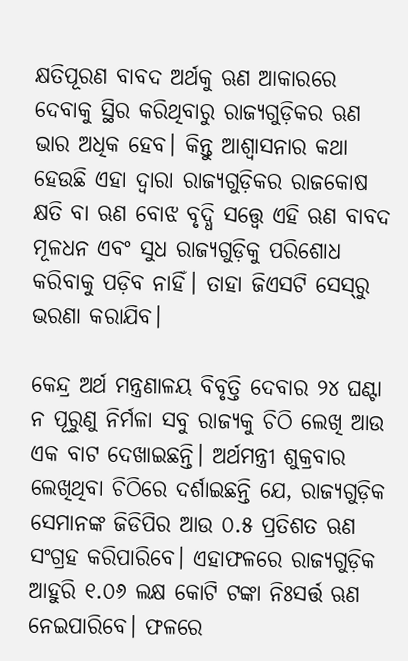କ୍ଷତିପୂରଣ ବାବଦ ଅର୍ଥକୁ ଋଣ ଆକାରରେ ଦେବାକୁ ସ୍ଥିର କରିଥିବାରୁ ରାଜ୍ୟଗୁଡ଼ିକର ଋଣ ଭାର ଅଧିକ ହେବ। କିନ୍ତୁ ଆଶ୍ଵାସନାର କଥା ହେଉଛି ଏହା ଦ୍ଵାରା ରାଜ୍ୟଗୁଡ଼ିକର ରାଜକୋଷ କ୍ଷତି ବା ଋଣ ବୋଝ ବୃଦ୍ଧି ସତ୍ତ୍ଵେ ଏହି ଋଣ ବାବଦ ମୂଳଧନ ଏବଂ ସୁଧ ରାଜ୍ୟଗୁଡ଼ିକୁ ପରିଶୋଧ କରିବାକୁ ପଡ଼ିବ ନାହିଁ। ତାହା ଜିଏସଟି ସେସ୍‌ରୁ ଭରଣା କରାଯିବ।

କେନ୍ଦ୍ର ଅର୍ଥ ମନ୍ତ୍ରଣାଳୟ ବିବୃତ୍ତି ଦେବାର ୨୪ ଘଣ୍ଟା ନ ପୂରୁଣୁ ନିର୍ମଳା ସବୁ ରାଜ୍ୟକୁ ଚିଠି ଲେଖି ଆଉ ଏକ ବାଟ ଦେଖାଇଛନ୍ତି। ଅର୍ଥମନ୍ତ୍ରୀ ଶୁକ୍ରବାର ଲେଖିଥିବା ଚିଠିରେ ଦର୍ଶାଇଛନ୍ତି ଯେ, ରାଜ୍ୟଗୁଡ଼ିକ ସେମାନଙ୍କ ଜିଡିପିର ଆଉ ୦.୫ ପ୍ରତିଶତ ଋଣ ସଂଗ୍ରହ କରିପାରିବେ। ଏହାଫଳରେ ରାଜ୍ୟଗୁଡ଼ିକ ଆହୁରି ୧.୦୬ ଲକ୍ଷ କୋଟି ଟଙ୍କା ନିଃସର୍ତ୍ତ ଋଣ ନେଇପାରିବେ। ଫଳରେ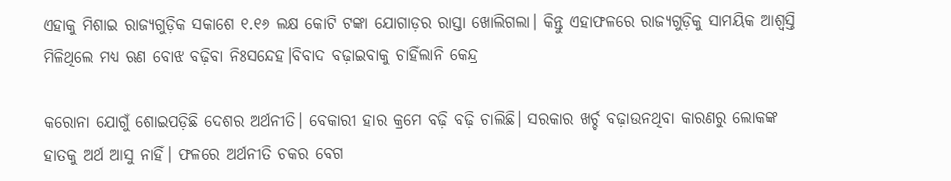ଏହାକୁ ମିଶାଇ ରାଜ୍ୟଗୁଡ଼ିକ ସକାଶେ ୧.୧୬ ଲକ୍ଷ କୋଟି ଟଙ୍କା ଯୋଗାଡ଼ର ରାସ୍ତା ଖୋଲିଗଲା। କିନ୍ତୁ ଏହାଫଳରେ ରାଜ୍ୟଗୁଡ଼ିକୁ ସାମୟିକ ଆଶ୍ଵସ୍ତି ମିଳିଥିଲେ ମଧ୍ୟ ଋଣ ବୋଝ ବଢ଼ିବା ନିଃସନ୍ଦେହ।ବିବାଦ ବଢ଼ାଇବାକୁ ଚାହିଁଲାନି କେନ୍ଦ୍ର

କରୋନା ଯୋଗୁଁ ଶୋଇପଡ଼ିଛି ଦେଶର ଅର୍ଥନୀତି। ବେକାରୀ ହାର କ୍ରମେ ବଢ଼ି ବଢ଼ି ଚାଲିଛି। ସରକାର ଖର୍ଚ୍ଚ ବଢ଼ାଉନଥିବା କାରଣରୁ ଲୋକଙ୍କ ହାତକୁ ଅର୍ଥ ଆସୁ ନାହିଁ। ଫଳରେ ଅର୍ଥନୀତି ଚକର ବେଗ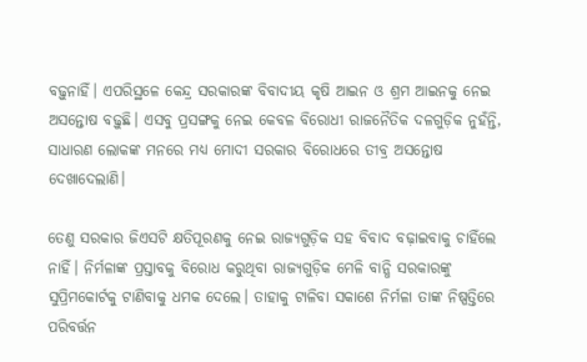ବଢ଼ୁନାହିଁ। ଏପରିସ୍ଥଳେ କେନ୍ଦ୍ର ସରକାରଙ୍କ ବିବାଦୀୟ କୃଷି ଆଇନ ଓ ଶ୍ରମ ଆଇନକୁ ନେଇ ଅସନ୍ତୋଷ ବଢ଼ୁଛି। ଏସବୁ ପ୍ରସଙ୍ଗକୁ ନେଇ କେବଳ ବିରୋଧୀ ରାଜନୈତିକ ଦଳଗୁଡ଼ିକ ନୁହଁନ୍ତି, ସାଧାରଣ ଲୋକଙ୍କ ମନରେ ମଧ୍ୟ ମୋଦୀ ସରକାର ବିରୋଧରେ ତୀବ୍ର ଅସନ୍ତୋଷ ଦେଖାଦେଲାଣି।

ତେଣୁ ସରକାର ଜିଏସଟି କ୍ଷତିପୂରଣକୁ ନେଇ ରାଜ୍ୟଗୁଡ଼ିକ ସହ ବିବାଦ ବଢ଼ାଇବାକୁ ଚାହିଁଲେ ନାହିଁ। ନିର୍ମଳାଙ୍କ ପ୍ରସ୍ତାବକୁ ବିରୋଧ କରୁଥିବା ରାଜ୍ୟଗୁଡ଼ିକ ମେଳି ବାନ୍ଧି ସରକାରଙ୍କୁ ସୁପ୍ରିମକୋର୍ଟକୁ ଟାଣିବାକୁ ଧମକ ଦେଲେ। ତାହାକୁ ଟାଳିବା ସକାଶେ ନିର୍ମଳା ତାଙ୍କ ନିଷ୍ପତ୍ତିରେ ପରିବର୍ତ୍ତନ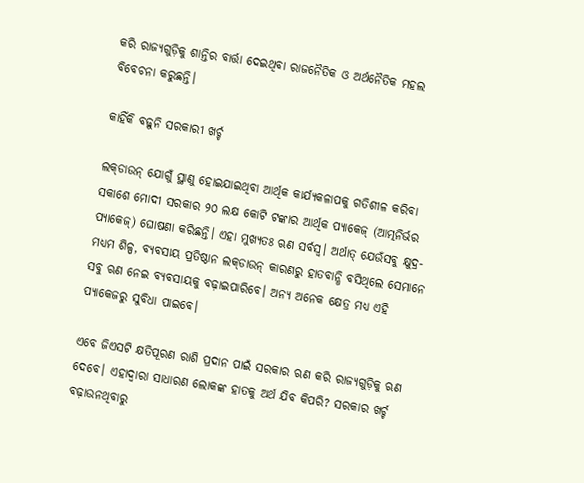କରି ରାଜ୍ୟଗୁଡ଼ିକୁ ଶାନ୍ତିର ବାର୍ତ୍ତା ଦେଇଥିବା ରାଜନୈତିକ ଓ ଅର୍ଥନୈତିକ ମହଲ ବିବେଚନା କରୁଛନ୍ତି।

କାହିଁକି ବଢ଼ୁନି ସରକାରୀ ଖର୍ଚ୍ଚ

ଲକ୍‌ଡାଉନ୍ ଯୋଗୁଁ ସ୍ଥାଣୁ ହୋଇଯାଇଥିବା ଆର୍ଥିକ କାର୍ଯ୍ୟକଳାପକୁ ଗତିଶୀଳ କରିବା ସକାଶେ ମୋଦୀ ସରକାର ୨୦ ଲକ୍ଷ କୋଟି ଟଙ୍କାର ଆର୍ଥିକ ପ୍ୟାକେଜ୍ (ଆତ୍ମନିର୍ଭର ପ୍ୟାକେଜ୍) ଘୋଷଣା କରିଛନ୍ତି। ଏହା ମୁଖ୍ୟତଃ ଋଣ ସର୍ବସ୍ଵ। ଅର୍ଥାତ୍ ଯେଉଁସବୁ କ୍ଷୁଦ୍ର-ମଧ୍ୟମ ଶିଳ୍ପ, ବ୍ୟବସାୟ ପ୍ରତିଷ୍ଠାନ ଲକ୍‌ଡାଉନ୍ କାରଣରୁ ହାତବାନ୍ଧି ବସିଥିଲେ ସେମାନେ ସବୁ ଋଣ ନେଇ ବ୍ୟବସାୟକୁ ବଢ଼ାଇପାରିବେ। ଅନ୍ୟ ଅନେକ କ୍ଷେତ୍ର ମଧ୍ୟ ଏହି ପ୍ୟାକେଜରୁ ସୁବିଧା ପାଇବେ।

ଏବେ ଜିଏସଟି କ୍ଷତିପୂରଣ ରାଶି ପ୍ରଦାନ ପାଇଁ ସରକାର ଋଣ କରି ରାଜ୍ୟଗୁଡ଼ିକୁ ଋଣ ଦେବେ। ଏହାଦ୍ଵାରା ସାଧାରଣ ଲୋକଙ୍କ ହାତକୁ ଅର୍ଥ ଯିବ କିପରି? ସରକାର ଖର୍ଚ୍ଚ ବଢ଼ାଉନଥିବାରୁ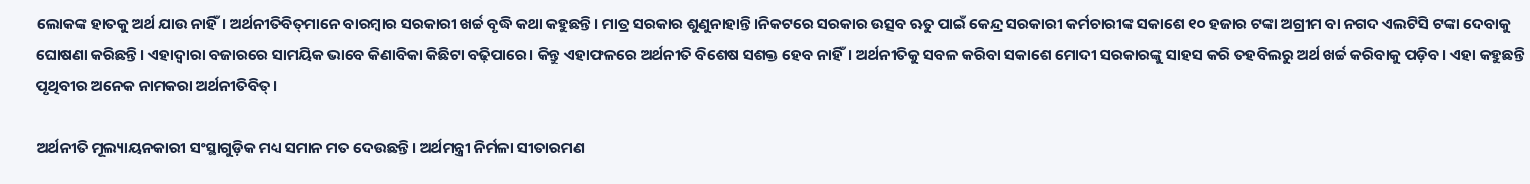ଲୋକଙ୍କ ହାତକୁ ଅର୍ଥ ଯାଉ ନାହିଁ। ଅର୍ଥନୀତିବିତ୍‌ମାନେ ବାରମ୍ବାର ସରକାରୀ ଖର୍ଚ୍ଚ ବୃଦ୍ଧି କଥା କହୁଛନ୍ତି। ମାତ୍ର ସରକାର ଶୁଣୁନାହାନ୍ତି।ନିକଟରେ ସରକାର ଉତ୍ସବ ଋତୁ ପାଇଁ କେନ୍ଦ୍ର ସରକାରୀ କର୍ମଚାରୀଙ୍କ ସକାଶେ ୧୦ ହଜାର ଟଙ୍କା ଅଗ୍ରୀମ ବା ନଗଦ ଏଲଟିସି ଟଙ୍କା ଦେବାକୁ ଘୋଷଣା କରିଛନ୍ତି। ଏହାଦ୍ଵାରା ବଜାରରେ ସାମୟିକ ଭାବେ କିଣାବିକା କିଛିଟା ବଢ଼ିପାରେ। କିନ୍ତୁ ଏହାଫଳରେ ଅର୍ଥନୀତି ବିଶେଷ ସଶକ୍ତ ହେବ ନାହିଁ। ଅର୍ଥନୀତିକୁ ସବଳ କରିବା ସକାଶେ ମୋଦୀ ସରକାରଙ୍କୁ ସାହସ କରି ତହବିଲରୁ ଅର୍ଥ ଖର୍ଚ୍ଚ କରିବାକୁ ପଡ଼ିବ। ଏହା କହୁଛନ୍ତି ପୃଥିବୀର ଅନେକ ନାମକରା ଅର୍ଥନୀତିବିତ୍।

ଅର୍ଥନୀତି ମୂଲ୍ୟାୟନକାରୀ ସଂସ୍ଥାଗୁଡ଼ିକ ମଧ୍ୟ ସମାନ ମତ ଦେଉଛନ୍ତି। ଅର୍ଥମନ୍ତ୍ରୀ ନିର୍ମଳା ସୀତାରମଣ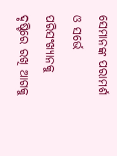ସେମାନଙ୍କ ପରାମର୍ଶ ଓ ସର୍ଭେ ପରିସଂଖ୍ୟାନକୁ ଦୃଷ୍ଟିରେ ରଖି ଆଗକୁ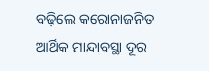ବଢ଼ିଲେ କରୋନାଜନିତ ଆର୍ଥିକ ମାନ୍ଦାବସ୍ଥା ଦୂର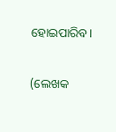ହୋଇପାରିବ।

(ଲେଖକ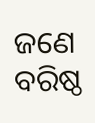ଜଣେ ବରିଷ୍ଠ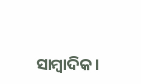ସାମ୍ବାଦିକ।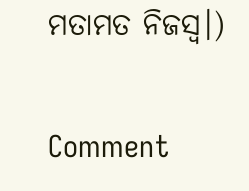ମତାମତ ନିଜସ୍ୱ।)

Comment